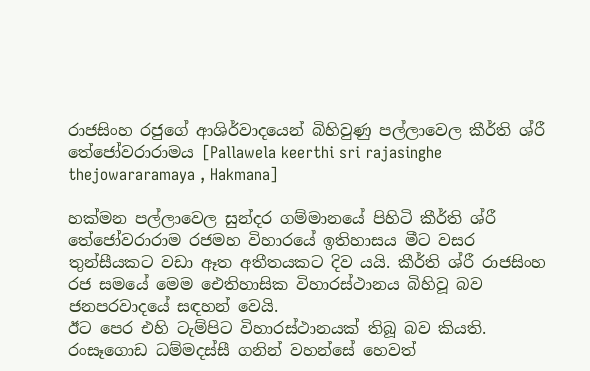රාජසිංහ රජුගේ ආශිර්වාදයෙන් බිහිවුණු පල්ලාවෙල කීර්ති ශ්රී තේජෝවරාරාමය [Pallawela keerthi sri rajasinghe thejowararamaya , Hakmana]

හක්මන පල්ලාවෙල සුන්දර ගම්මානයේ පිහිටි කීර්ති ශ්රී තේජෝවරාරාම රජමහ විහාරයේ ඉතිහාසය මීට වසර තුන්සීයකට වඩා ඈත අතීතයකට දිව යයි. කීර්ති ශ්රී රාජසිංහ රජ සමයේ මෙම ඓතිහාසික විහාරස්ථානය බිහිවූ බව ජනපරවාදයේ සඳහන් වෙයි.
ඊට පෙර එහි ටැම්පිට විහාරස්ථානයක් තිබූ බව කියති. රංසෑගොඩ ධම්මදස්සී ගනින් වහන්සේ හෙවත්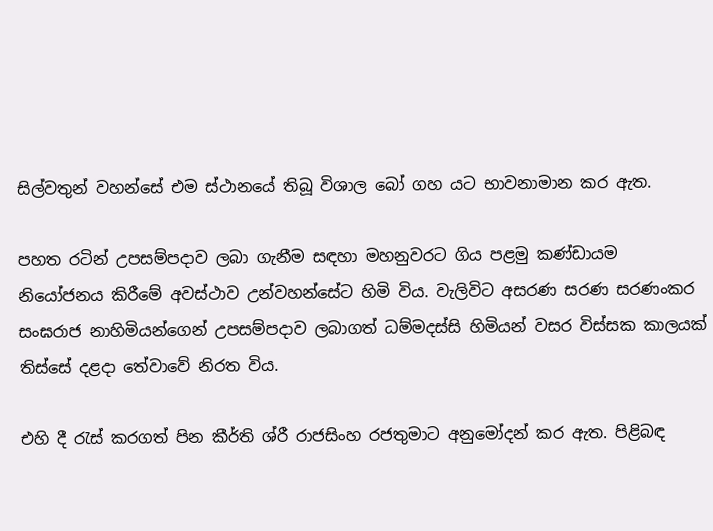සිල්වතුන් වහන්සේ එම ස්ථානයේ තිබූ විශාල බෝ ගහ යට භාවනාමාන කර ඇත.

පහත රටින් උපසම්පදාව ලබා ගැනීම සඳහා මහනුවරට ගිය පළමු කණ්ඩායම නියෝජනය කිරීමේ අවස්ථාව උන්වහන්සේට හිමි විය. වැලිවිට අසරණ සරණ සරණංකර සංඝරාජ නාහිමියන්ගෙන් උපසම්පදාව ලබාගත් ධම්මදස්සි හිමියන් වසර විස්සක කාලයක් තිස්සේ දළදා තේවාවේ නිරත විය.

එහි දී රැස් කරගත් පින කීර්ති ශ්රී රාජසිංහ රජතුමාට අනුමෝදන් කර ඇත. පිළිබඳ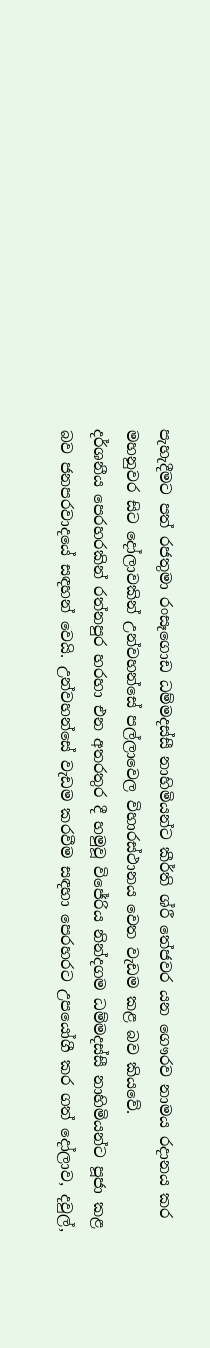පැහැදීමට පත් රජතුමා රංසෑගොඩ ධම්මදස්සී නාහිමියන්ට කීර්ති ශ්රී තේජවර යන ගෞරව නාමය රදානය කර මහනුවර සිට දෝලාවකින් උන්වහන්සේ පල්ලාවෙල විහාරස්ථානය වෙත වැඩම කළ බව කියවේ.
දර්ශනීය පෙරහරකින් රත්නපුර හරහා එන අතරතුර දී හමුවූ විජේරිය නින්දගම ධම්මදස්සී නාහිමියන්ට පූජා කළ බව ජනපරවාදයේ සඳහන් වෙයි. උන්වහන්සේ වැඩම කරවීම සඳහා පෙරහරට උපයෝගී කර ගත් දෝලාව, දවුල්,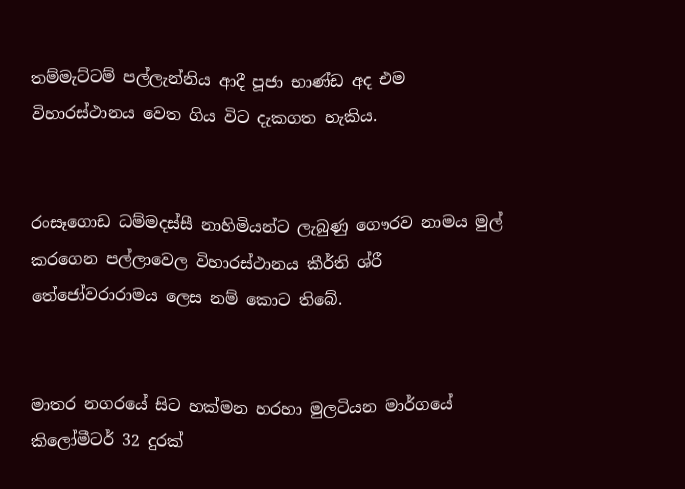තම්මැට්ටම් පල්ලැන්නිය ආදී පූජා භාණ්ඩ අද එම විහාරස්ථානය වෙත ගිය විට දැකගත හැකිය.


රංසෑගොඩ ධම්මදස්සී නාහිමියන්ට ලැබුණු ගෞරව නාමය මුල් කරගෙන පල්ලාවෙල විහාරස්ථානය කීර්ති ශ්රී තේජෝවරාරාමය ලෙස නම් කොට තිබේ.


මාතර නගරයේ සිට හක්මන හරහා මුලටියන මාර්ගයේ කිලෝමීටර් 32 දුරක්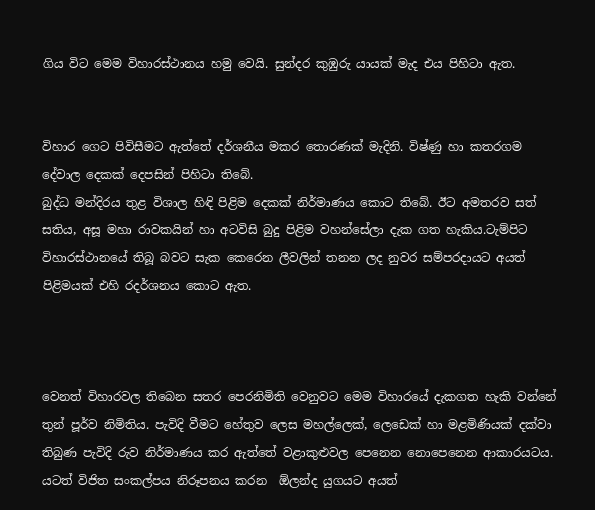ගිය විට මෙම විහාරස්ථානය හමු වෙයි. සුන්දර කුඹුරු යායක් මැද එය පිහිටා ඇත.


විහාර ගෙට පිවිසීමට ඇත්තේ දර්ශනීය මකර තොරණක් මැදිනි. විෂ්ණු හා කතරගම දේවාල දෙකක් දෙපසින් පිහිටා තිබේ.
බුද්ධ මන්දිරය තුළ විශාල හිඳි පිළිම දෙකක් නිර්මාණය කොට තිබේ. ඊට අමතරව සත් සතිය, අසූ මහා රාවකයින් හා අටවිසි බුදු පිළිම වහන්සේලා දැක ගත හැකිය.ටැම්පිට විහාරස්ථානයේ තිබූ බවට සැක කෙරෙන ලීවලින් තනන ලද නුවර සම්පරදායට අයත් පිළිමයක් එහි රදර්ශනය කොට ඇත.



වෙනත් විහාරවල තිබෙන සතර පෙරනිමිති වෙනුවට මෙම විහාරයේ දැකගත හැකි වන්නේ තුන් පූර්ව නිමිතිය. පැවිදි වීමට හේතුව ලෙස මහල්ලෙක්, ලෙඩෙක් හා මළමිණියක් දක්වා තිබුණ පැවිදි රුව නිර්මාණය කර ඇත්තේ වළාකුළුවල පෙනෙන නොපෙනෙන ආකාරයටය. යටත් විජිත සංකල්පය නිරූපනය කරන  ඕලන්ද යුගයට අයත්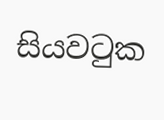සියවටුක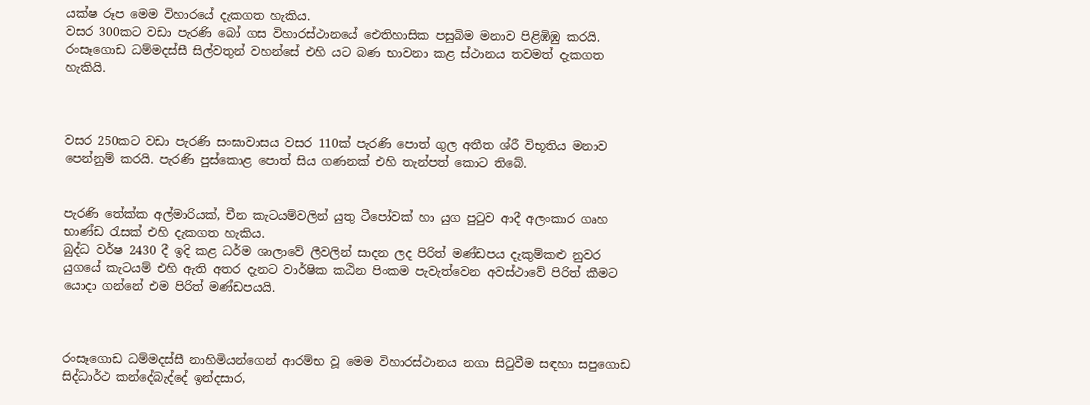යක්ෂ රූප මෙම විහාරයේ දැකගත හැකිය.
වසර 300කට වඩා පැරණි බෝ ගස විහාරස්ථානයේ ඓතිහාසික පසුබිම මනාව පිළිඹිඹු කරයි. රංසෑගොඩ ධම්මදස්සී සිල්වතුන් වහන්සේ එහි යට බණ භාවනා කළ ස්ථානය තවමත් දැකගත හැකියි.



වසර 250කට වඩා පැරණි සංඝාවාසය වසර 110ක් පැරණි පොත් ගුල අතීත ශ්රී විභූතිය මනාව පෙන්නුම් කරයි. පැරණි පුස්කොළ පොත් සිය ගණනක් එහි තැන්පත් කොට තිබේ.


පැරණි තේක්ක අල්මාරියක්, චීන කැටයම්වලින් යුතු ටීපෝවක් හා යුග පුටුව ආදී අලංකාර ගෘහ භාණ්ඩ රැසක් එහි දැකගත හැකිය.
බුද්ධ වර්ෂ 2430 දී ඉදි කළ ධර්ම ශාලාවේ ලීවලින් සාදන ලද පිරිත් මණ්ඩපය දැකුම්කළු නුවර යුගයේ කැටයම් එහි ඇති අතර දැනට වාර්ෂික කඨින පිංකම පැවැත්වෙන අවස්ථාවේ පිරිත් කීමට යොදා ගන්නේ එම පිරිත් මණ්ඩපයයි.



රංසෑගොඩ ධම්මදස්සී නාහිමියන්ගෙන් ආරම්භ වූ මෙම විහාරස්ථානය නගා සිටුවීම සඳහා සපුගොඩ සිද්ධාර්ථ කන්දේබැද්දේ ඉන්දසාර,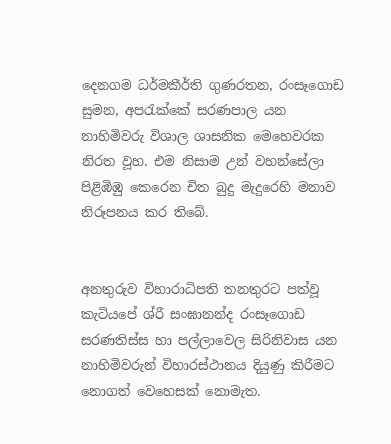දෙනගම ධර්මකීර්ති ගුණරතන, රංසෑගොඩ සුමන, අපරැක්කේ සරණපාල යන නාහිමිවරු විශාල ශාසනික මෙහෙවරක නිරත වූහ. එම නිසාම උන් වහන්සේලා පිළිඹිඹු කෙරෙන චිත බුදු මැදුරෙහි මනාව නිරූපනය කර තිබේ.


අනතුරුව විහාරාධිපති තනතුරට පත්වූ කැටියපේ ශ්රී සංඝානන්ද රංසෑගොඩ සරණතිස්ස හා පල්ලාවෙල සිරිනිවාස යන නාහිමිවරුන් විහාරස්ථානය දියුණු කිරීමට නොගත් වෙහෙසක් නොමැත.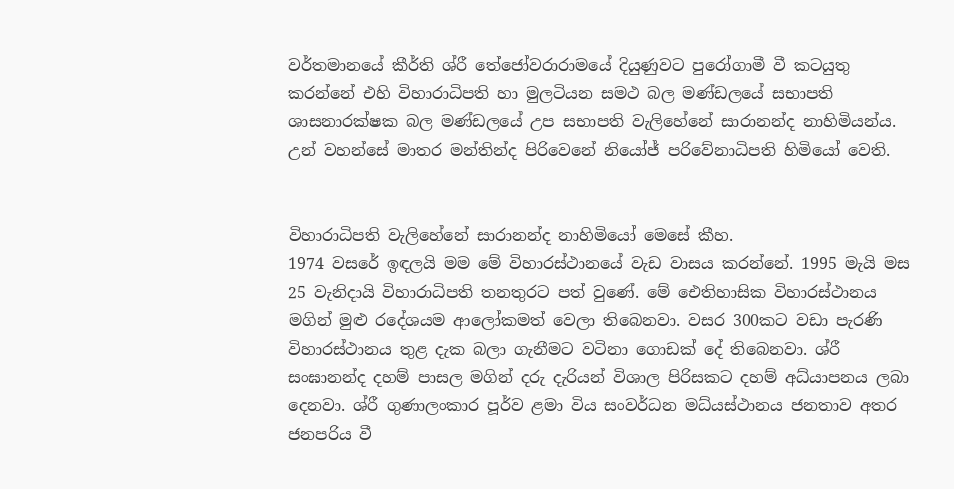වර්තමානයේ කීර්ති ශ්රී තේජෝවරාරාමයේ දියුණුවට පුරෝගාමී වී කටයුතු කරන්නේ එහි විහාරාධිපති හා මුලටියන සමථ බල මණ්ඩලයේ සභාපති ශාසනාරක්ෂක බල මණ්ඩලයේ උප සභාපති වැලිහේනේ සාරානන්ද නාහිමියන්ය. උන් වහන්සේ මාතර මන්තින්ද පිරිවෙනේ නියෝජ් පරිවේනාධිපති හිමියෝ වෙති.


විහාරාධිපති වැලිහේනේ සාරානන්ද නාහිමියෝ මෙසේ කීහ.
1974 වසරේ ඉඳලයි මම මේ විහාරස්ථානයේ වැඩ වාසය කරන්නේ. 1995 මැයි මස 25 වැනිදායි විහාරාධිපති තනතුරට පත් වුණේ. මේ ඓතිහාසික විහාරස්ථානය මගින් මුළු රදේශයම ආලෝකමත් වෙලා තිබෙනවා. වසර 300කට වඩා පැරණි විහාරස්ථානය තුළ දැක බලා ගැනීමට වටිනා ගොඩක් දේ තිබෙනවා. ශ්රී සංඝානන්ද දහම් පාසල මගින් දරු දැරියන් විශාල පිරිසකට දහම් අධ්යාපනය ලබා දෙනවා. ශ්රී ගුණාලංකාර පූර්ව ළමා විය සංවර්ධන මධ්යස්ථානය ජනතාව අතර ජනපරිය වී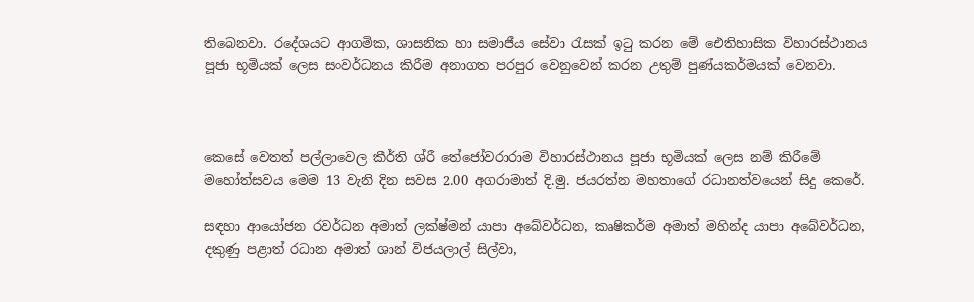තිබෙනවා. රදේශයට ආගමික, ශාසනික හා සමාජීය සේවා රැසක් ඉටු කරන මේ ඓතිහාසික විහාරස්ථානය පූජා භූමියක් ලෙස සංවර්ධනය කිරීම අනාගත පරපුර වෙනුවෙන් කරන උතුම් පුණ්යකර්මයක් වෙනවා.



කෙසේ වෙතත් පල්ලාවෙල කීර්ති ශ්රී තේජෝවරාරාම විහාරස්ථානය පූජා භූමියක් ලෙස නම් කිරීමේ මහෝත්සවය මෙම 13 වැනි දින සවස 2.00 අගරාමාත් දි.මු. ජයරත්න මහතාගේ රධානත්වයෙන් සිදු කෙරේ.

සඳහා ආයෝජන රවර්ධන අමාත් ලක්ෂ්මන් යාපා අබේවර්ධන, කෘෂිකර්ම අමාත් මහින්ද යාපා අබේවර්ධන, දකුණු පළාත් රධාන අමාත් ශාන් විජයලාල් සිල්වා,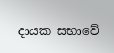දායක සභාවේ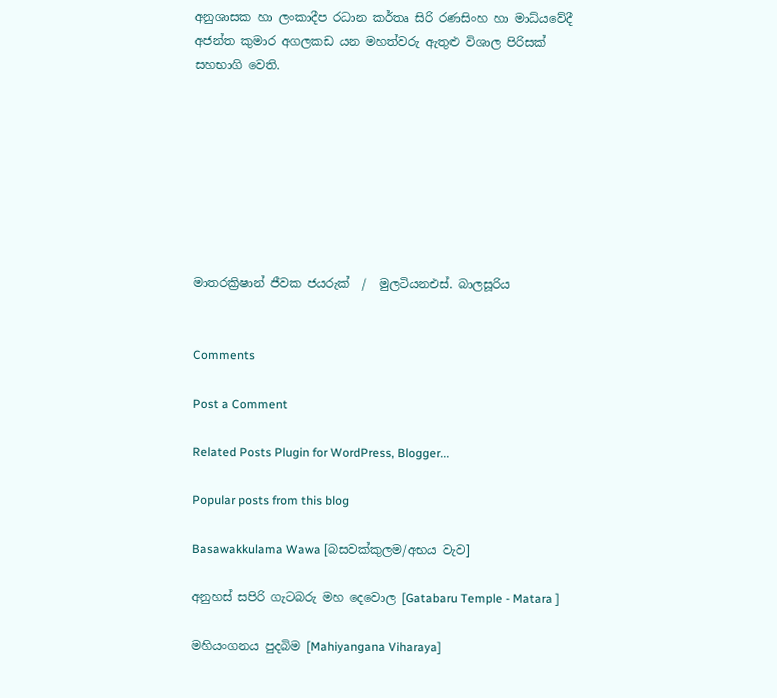අනුශාසක හා ලංකාදීප රධාන කර්තෘ සිරි රණසිංහ හා මාධ්යවේදී අජන්ත කුමාර අගලකඩ යන මහත්වරු ඇතුළු විශාල පිරිසක් සහභාගි වෙති.








මාතරක්‍රිෂාන් ජීවක ජයරුක්  /  මුලටියනඑස්. බාලසූරිය


Comments

Post a Comment

Related Posts Plugin for WordPress, Blogger...

Popular posts from this blog

Basawakkulama Wawa [බසවක්කුලම/අභය වැව]

අනුහස් සපිරි ගැටබරු මහ දෙවොල [Gatabaru Temple - Matara ]

මහියංගනය පුදබිම [Mahiyangana Viharaya]